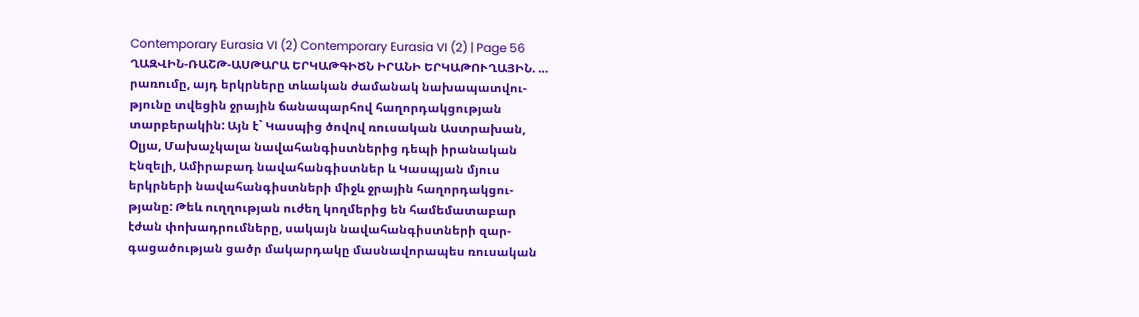Contemporary Eurasia VI (2) Contemporary Eurasia VI (2) | Page 56
ՂԱԶՎԻՆ-ՌԱՇԹ-ԱՍԹԱՐԱ ԵՐԿԱԹԳԻԾՆ ԻՐԱՆԻ ԵՐԿԱԹՈՒՂԱՅԻՆ. …
րառումը, այդ երկրները տևական ժամանակ նախապատվու-
թյունը տվեցին ջրային ճանապարհով հաղորդակցության
տարբերակին: Այն է` Կասպից ծովով ռուսական Աստրախան,
Оլյա, Մախաչկալա նավահանգիստներից դեպի իրանական
Էնզելի, Ամիրաբադ նավահանգիստներ և Կասպյան մյուս
երկրների նավահանգիստների միջև ջրային հաղորդակցու-
թյանը: Թեև ուղղության ուժեղ կողմերից են համեմատաբար
էժան փոխադրումները, սակայն նավահանգիստների զար-
գացածության ցածր մակարդակը մասնավորապես ռուսական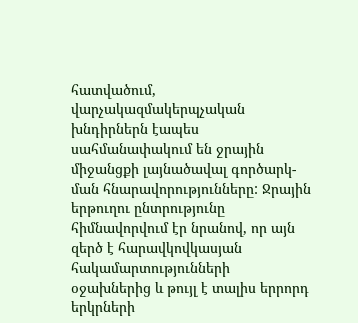հատվածում, վարչակազմակերպչական խնդիրներն էապես
սահմանափակում են ջրային միջանցքի լայնածավալ գործարկ-
ման հնարավորությունները: Ջրային երթուղու ընտրությունը
հիմնավորվում էր նրանով, որ այն զերծ է հարավկովկասյան
հակամարտությունների օջախներից և թույլ է տալիս երրորդ
երկրների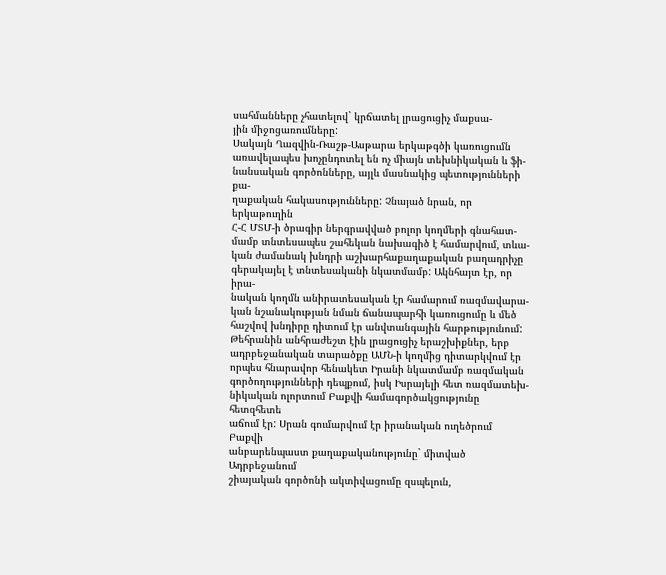սահմանները չհատելով` կրճատել լրացուցիչ մաքսա-
յին միջոցառումները:
Սակայն Ղազվին-Ռաշթ-Ասթարա երկաթգծի կառուցումն
առավելապես խոչընդոտել են ոչ միայն տեխնիկական և ֆի-
նանսական գործոնները, այլև մասնակից պետությունների քա-
ղաքական հակասությունները: Չնայած նրան, որ երկաթուղին
Հ-Հ ՄՏՄ-ի ծրագիր ներգրավված բոլոր կողմերի գնահատ-
մամբ տնտեսապես շահեկան նախագիծ է համարվում, տևա-
կան ժամանակ խնդրի աշխարհաքաղաքական բաղադրիչը
գերակայել է տնտեսականի նկատմամբ: Ակնհայտ էր, որ իրա-
նական կողմն անիրատեսական էր համարում ռազմավարա-
կան նշանակության նման ճանապարհի կառուցումը և մեծ
հաշվով խնդիրը դիտում էր անվտանգային հարթությունում:
Թեհրանին անհրաժեշտ էին լրացուցիչ երաշխիքներ, երբ
ադրբեջանական տարածքը ԱՄՆ-ի կողմից դիտարկվում էր
որպես հնարավոր հենակետ Իրանի նկատմամբ ռազմական
գործողությունների դեպքում, իսկ Իսրայելի հետ ռազմատեխ-
նիկական ոլորտում Բաքվի համագործակցությունը հետզհետե
աճում էր: Սրան գումարվում էր իրանական ուղեծրում Բաքվի
անբարենպաստ քաղաքականությունը` միտված Ադրբեջանում
շիայական գործոնի ակտիվացումը զսպելուն,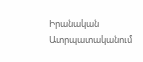Իրանական
Ատրպատականում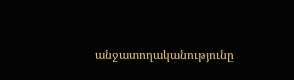անջատողականությունը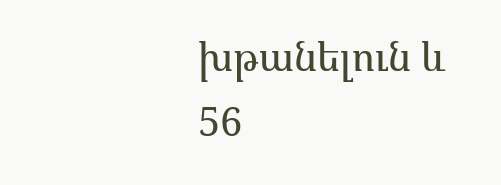խթանելուն և
56